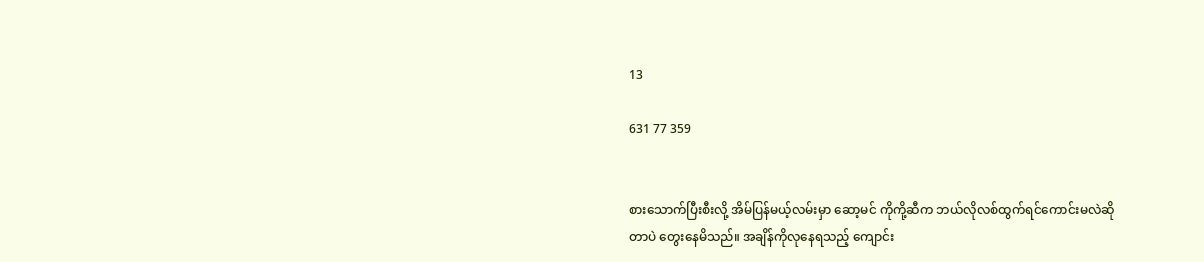13

631 77 359


စားသောက်ပြီးစီးလို့ အိမ်ပြန်မယ့်လမ်းမှာ ဆော့မင် ကိုကို့ဆီက ဘယ်လိုလစ်ထွက်ရင်ကောင်းမလဲဆိုတာပဲ တွေးနေမိသည်။ အချိန်ကိုလုနေရသည့် ကျောင်း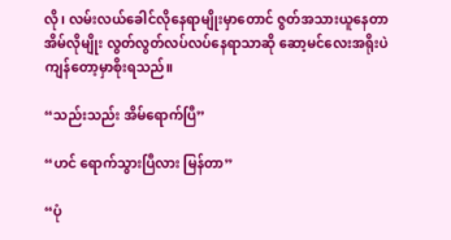လို၊ လမ်းလယ်ခေါင်လိုနေရာမျိုးမှာတောင် ဇွတ်အသားယူနေတာ အိမ်လိုမျိုး လွတ်လွတ်လပ်လပ်နေရာသာဆို ဆော့မင်လေးအရိုးပဲကျန်တော့မှာစိုးရသည်။

“သည်းသည်း အိမ်ရောက်ပြီ”

“ဟင် ရောက်သွားပြီလား မြန်တာ”

“ပုံ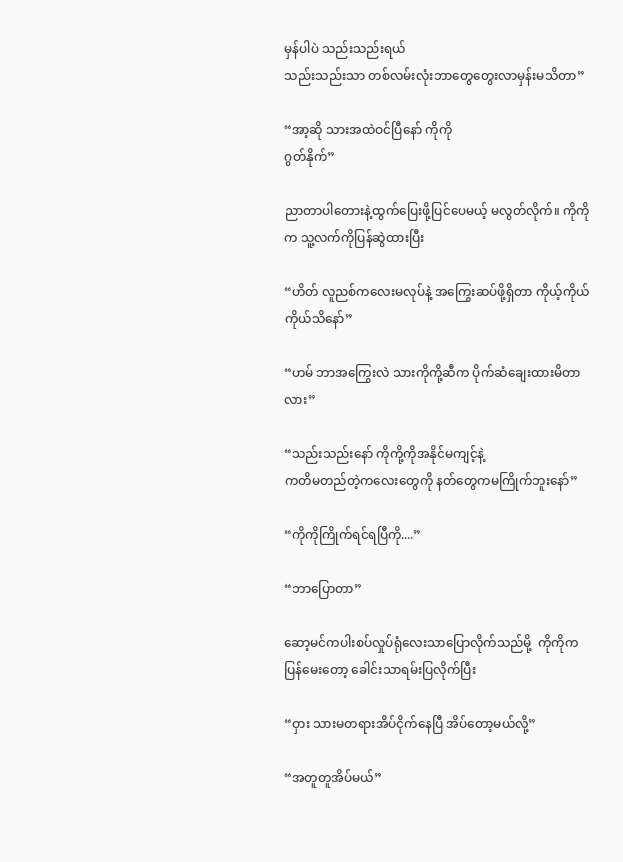မှန်ပါပဲ သည်းသည်းရယ်
သည်းသည်းသာ တစ်လမ်းလုံးဘာတွေတွေးလာမှန်းမသိတာ”

“အာ့ဆို သားအထဲဝင်ပြီနော် ကိုကို
ဂွတ်နိုက်”

ညာတာပါတေားနဲ့ထွက်ပြေးဖို့ပြင်ပေမယ့် မလွတ်လိုက်။ ကိုကိုက သူ့လက်ကိုပြန်ဆွဲထားပြီး

“ဟိတ် လူညစ်ကလေးမလုပ်နဲ့ အကြွေးဆပ်ဖို့ရှိတာ ကိုယ့်ကိုယ်ကိုယ်သိနော်”

“ဟမ် ဘာအကြွေးလဲ သားကိုကို့ဆီက ပိုက်ဆံချေးထားမိတာလား”

“သည်းသည်းနော် ကိုကို့ကိုအနိုင်မကျင့်နဲ့
ကတိမတည်တဲ့ကလေးတွေကို နတ်တွေကမကြိုက်ဘူးနော်”

“ကိုကိုကြိုက်ရင်ရပြီကို....”

“ဘာပြောတာ”

ဆော့မင်ကပါးစပ်လှုပ်ရုံလေးသာပြောလိုက်သည်မို့  ကိုကိုကပြန်မေးတော့ ခေါင်းသာရမ်းပြလိုက်ပြီး

“ဝှား သားမတရားအိပ်ငိုက်နေပြီ အိပ်တော့မယ်လို့”

“အတူတူအိပ်မယ်”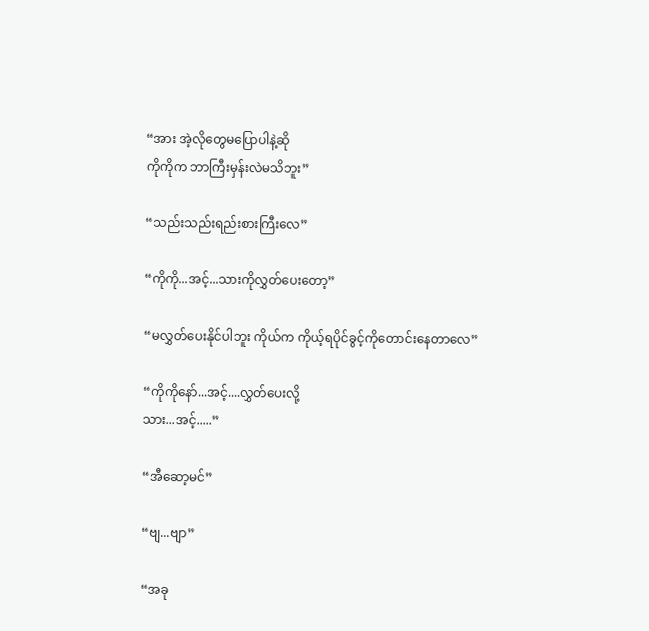“အား အဲ့လိုတွေမပြောပါနဲ့ဆို
ကိုကိုက ဘာကြီးမှန်းလဲမသိဘူး”

“သည်းသည်းရည်းစားကြီးလေ”

“ကိုကို...အင့်...သားကိုလွှတ်ပေးတော့”

“မလွှတ်ပေးနိုင်ပါဘူး ကိုယ်က ကိုယ့်ရပိုင်ခွင့်ကိုတောင်းနေတာလေ”

“ကိုကိုနော်...အင့်....လွှတ်ပေးလို့
သား...အင့်.....”

“အီဆော့မင်”

“ဗျ...ဗျာ”

“အခု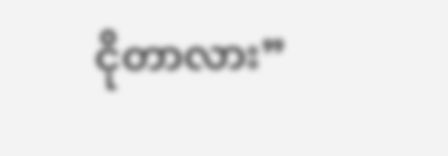ငိုတာလား”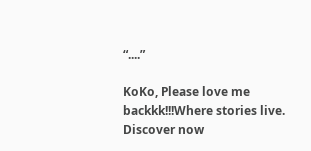“....”

KoKo, Please love me backkk!!!Where stories live. Discover now